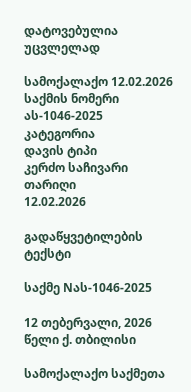დატოვებულია უცვლელად

სამოქალაქო 12.02.2026
საქმის ნომერი
ას-1046-2025
კატეგორია
დავის ტიპი
კერძო საჩივარი
თარიღი
12.02.2026

გადაწყვეტილების ტექსტი

საქმე Nას-1046-2025

12 თებერვალი, 2026 წელი ქ. თბილისი

სამოქალაქო საქმეთა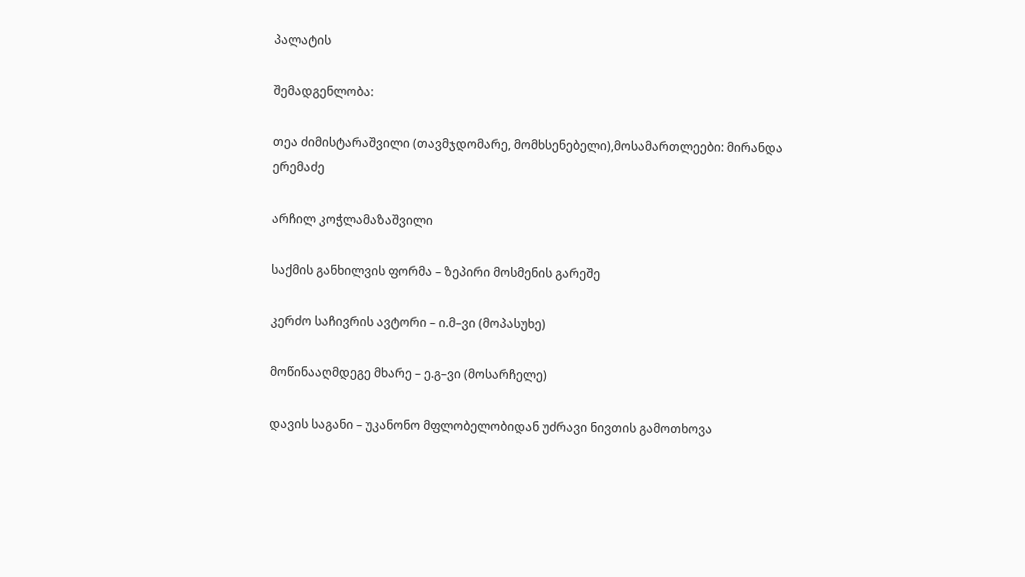პალატის

შემადგენლობა:

თეა ძიმისტარაშვილი (თავმჯდომარე, მომხსენებელი),მოსამართლეები: მირანდა ერემაძე

არჩილ კოჭლამაზაშვილი

საქმის განხილვის ფორმა – ზეპირი მოსმენის გარეშე

კერძო საჩივრის ავტორი – ი.მ–ვი (მოპასუხე)

მოწინააღმდეგე მხარე – ე.გ–ვი (მოსარჩელე)

დავის საგანი – უკანონო მფლობელობიდან უძრავი ნივთის გამოთხოვა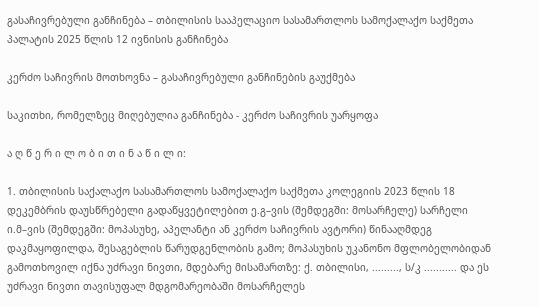გასაჩივრებული განჩინება – თბილისის სააპელაციო სასამართლოს სამოქალაქო საქმეთა პალატის 2025 წლის 12 ივნისის განჩინება

კერძო საჩივრის მოთხოვნა – გასაჩივრებული განჩინების გაუქმება

საკითხი, რომელზეც მიღებულია განჩინება - კერძო საჩივრის უარყოფა

ა ღ წ ე რ ი ლ ო ბ ი თ ი ნ ა წ ი ლ ი:

1. თბილისის საქალაქო სასამართლოს სამოქალაქო საქმეთა კოლეგიის 2023 წლის 18 დეკემბრის დაუსწრებელი გადაწყვეტილებით ე.გ–ვის (შემდეგში: მოსარჩელე) სარჩელი ი.მ–ვის (შემდეგში: მოპასუხე, აპელანტი ან კერძო საჩივრის ავტორი) წინააღმდეგ დაკმაყოფილდა, შესაგებლის წარუდგენლობის გამო; მოპასუხის უკანონო მფლობელობიდან გამოთხოვილ იქნა უძრავი ნივთი, მდებარე მისამართზე: ქ. თბილისი, ........., ს/კ ........... და ეს უძრავი ნივთი თავისუფალ მდგომარეობაში მოსარჩელეს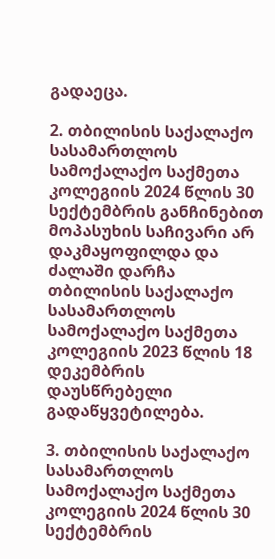გადაეცა.

2. თბილისის საქალაქო სასამართლოს სამოქალაქო საქმეთა კოლეგიის 2024 წლის 30 სექტემბრის განჩინებით მოპასუხის საჩივარი არ დაკმაყოფილდა და ძალაში დარჩა თბილისის საქალაქო სასამართლოს სამოქალაქო საქმეთა კოლეგიის 2023 წლის 18 დეკემბრის დაუსწრებელი გადაწყვეტილება.

3. თბილისის საქალაქო სასამართლოს სამოქალაქო საქმეთა კოლეგიის 2024 წლის 30 სექტემბრის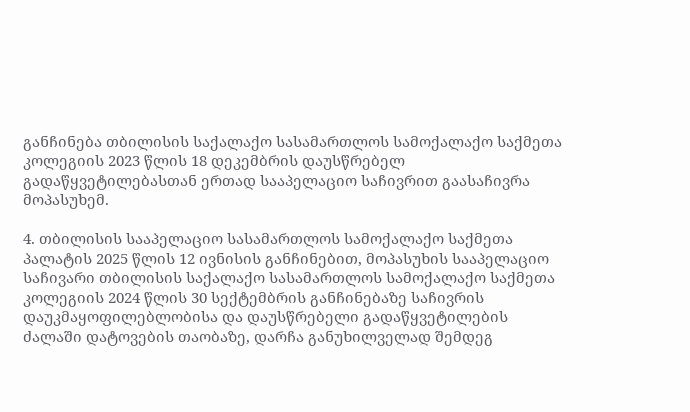განჩინება თბილისის საქალაქო სასამართლოს სამოქალაქო საქმეთა კოლეგიის 2023 წლის 18 დეკემბრის დაუსწრებელ გადაწყვეტილებასთან ერთად სააპელაციო საჩივრით გაასაჩივრა მოპასუხემ.

4. თბილისის სააპელაციო სასამართლოს სამოქალაქო საქმეთა პალატის 2025 წლის 12 ივნისის განჩინებით, მოპასუხის სააპელაციო საჩივარი თბილისის საქალაქო სასამართლოს სამოქალაქო საქმეთა კოლეგიის 2024 წლის 30 სექტემბრის განჩინებაზე საჩივრის დაუკმაყოფილებლობისა და დაუსწრებელი გადაწყვეტილების ძალაში დატოვების თაობაზე, დარჩა განუხილველად შემდეგ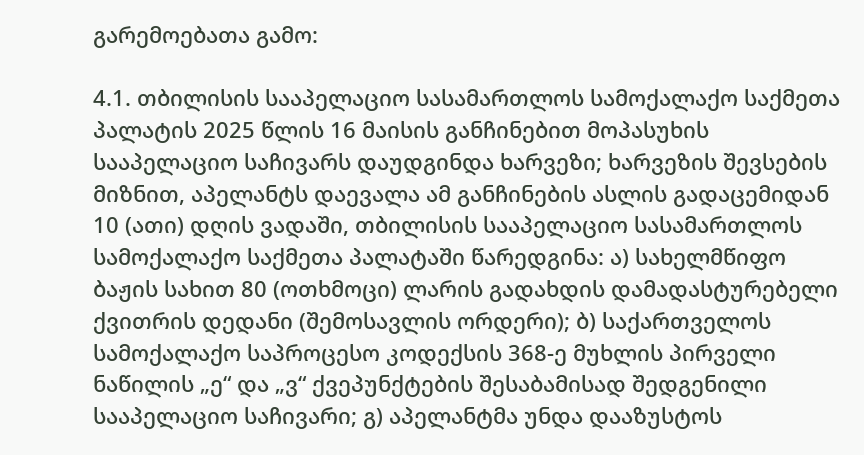გარემოებათა გამო:

4.1. თბილისის სააპელაციო სასამართლოს სამოქალაქო საქმეთა პალატის 2025 წლის 16 მაისის განჩინებით მოპასუხის სააპელაციო საჩივარს დაუდგინდა ხარვეზი; ხარვეზის შევსების მიზნით, აპელანტს დაევალა ამ განჩინების ასლის გადაცემიდან 10 (ათი) დღის ვადაში, თბილისის სააპელაციო სასამართლოს სამოქალაქო საქმეთა პალატაში წარედგინა: ა) სახელმწიფო ბაჟის სახით 80 (ოთხმოცი) ლარის გადახდის დამადასტურებელი ქვითრის დედანი (შემოსავლის ორდერი); ბ) საქართველოს სამოქალაქო საპროცესო კოდექსის 368-ე მუხლის პირველი ნაწილის „ე“ და „ვ“ ქვეპუნქტების შესაბამისად შედგენილი სააპელაციო საჩივარი; გ) აპელანტმა უნდა დააზუსტოს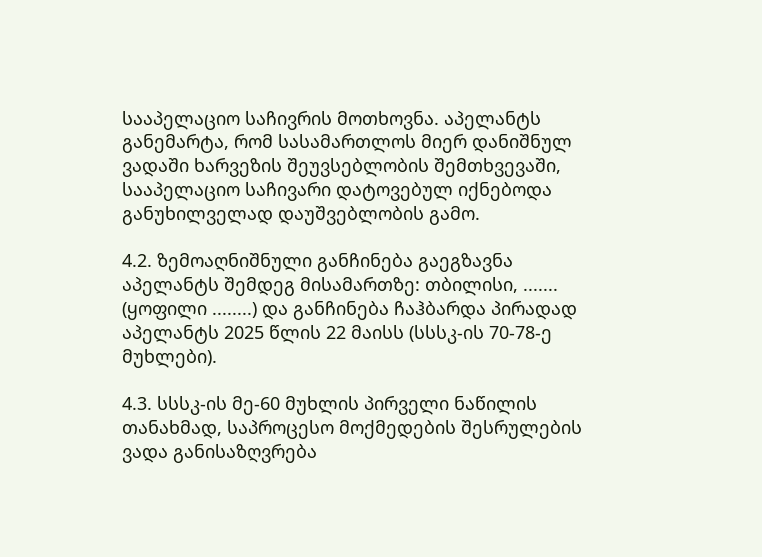სააპელაციო საჩივრის მოთხოვნა. აპელანტს განემარტა, რომ სასამართლოს მიერ დანიშნულ ვადაში ხარვეზის შეუვსებლობის შემთხვევაში, სააპელაციო საჩივარი დატოვებულ იქნებოდა განუხილველად დაუშვებლობის გამო.

4.2. ზემოაღნიშნული განჩინება გაეგზავნა აპელანტს შემდეგ მისამართზე: თბილისი, ....... (ყოფილი ........) და განჩინება ჩაჰბარდა პირადად აპელანტს 2025 წლის 22 მაისს (სსსკ-ის 70-78-ე მუხლები).

4.3. სსსკ-ის მე-60 მუხლის პირველი ნაწილის თანახმად, საპროცესო მოქმედების შესრულების ვადა განისაზღვრება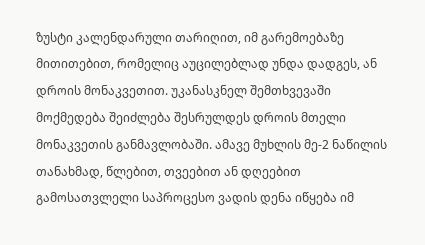ზუსტი კალენდარული თარიღით, იმ გარემოებაზე მითითებით, რომელიც აუცილებლად უნდა დადგეს, ან დროის მონაკვეთით. უკანასკნელ შემთხვევაში მოქმედება შეიძლება შესრულდეს დროის მთელი მონაკვეთის განმავლობაში. ამავე მუხლის მე-2 ნაწილის თანახმად, წლებით, თვეებით ან დღეებით გამოსათვლელი საპროცესო ვადის დენა იწყება იმ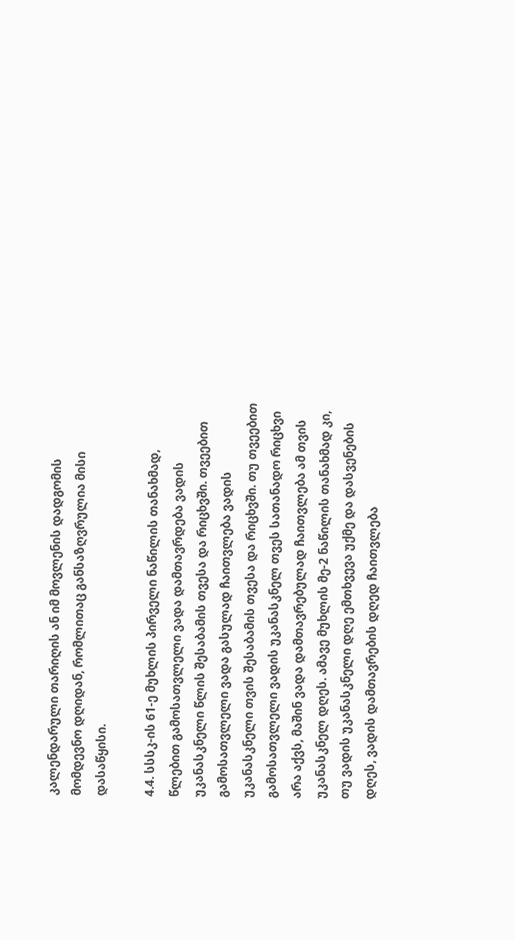კალენდარული თარიღის ან იმ მოვლენის დადგომის მომდევნო დღიდან, რომლითაც განსაზღვრულია მისი დასაწყისი.

4.4. სსსკ-ის 61-ე მუხლის პირველი ნაწილის თანახმად, წლებით გამოსათვლელი ვადა დამთავრდება ვადის უკანასკნელი წლის შესაბამის თვესა და რიცხვში. თვეებით გამოსათვლელი ვადა გასულად ჩაითვლება ვადის უკანასკნელი თვის შესაბამის თვესა და რიცხვში. თუ თვეებით გამოსათვლელი ვადის უკანასკნელ თვეს სათანადო რიცხვი არა აქვს, მაშინ ვადა დამთავრებულად ჩაითვლება ამ თვის უკანასკნელ დღეს. ამავე მუხლის მე-2 ნაწილის თანახმად კი, თუ ვადის უკანასკნელი დღე ემთხვევა უქმე და დასვენების დღეს, ვადის დამთავრების დღედ ჩაითვლება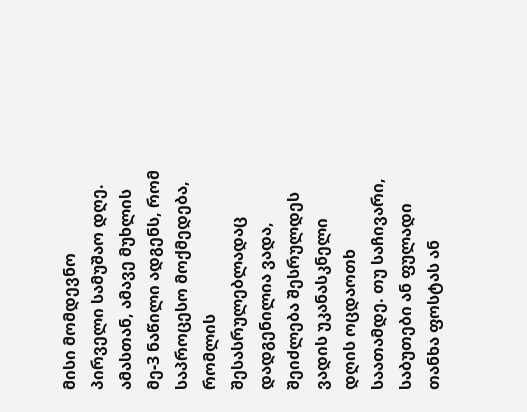მისი მომდევნო პირველი სამუშაო დღე. ამასთან, ამავე მუხლის მე-3 ნაწილი ადგენს, რომ საპროცესო მოქმედება, რომლის შესასრულებლადაც დადგენილია ვადა, შეიძლება შესრულდეს ვადის უკანასკნელი დღის ოცდაოთხ საათამდე. თუ საჩივარი, საბუთები ან ფულადი თანხა ფოსტას ან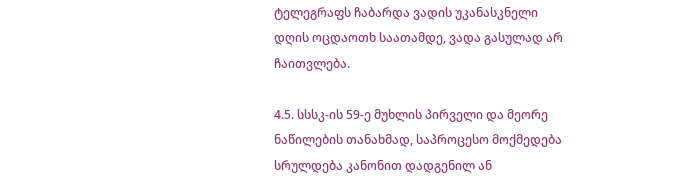ტელეგრაფს ჩაბარდა ვადის უკანასკნელი დღის ოცდაოთხ საათამდე, ვადა გასულად არ ჩაითვლება.

4.5. სსსკ-ის 59-ე მუხლის პირველი და მეორე ნაწილების თანახმად, საპროცესო მოქმედება სრულდება კანონით დადგენილ ან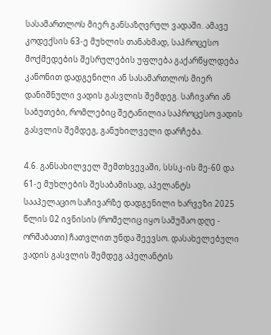სასამართლოს მიერ განსაზღვრულ ვადაში. ამავე კოდექსის 63-ე მუხლის თანახმად, საპროცესო მოქმედების შესრულების უფლება გაქარწყლდება კანონით დადგენილი ან სასამართლოს მიერ დანიშნული ვადის გასვლის შემდეგ. საჩივარი ან საბუთები, რომლებიც შეტანილია საპროცესო ვადის გასვლის შემდეგ, განუხილველი დარჩება.

4.6. განსახილველ შემთხვევაში, სსსკ-ის მე-60 და 61-ე მუხლების შესაბამისად, აპელანტს სააპელაციო საჩივარზე დადგენილი ხარვეზი 2025 წლის 02 ივნისის (რომელიც იყო სამუშაო დღე - ორშაბათი) ჩათვლით უნდა შეევსო. დასახელებული ვადის გასვლის შემდეგ აპელანტის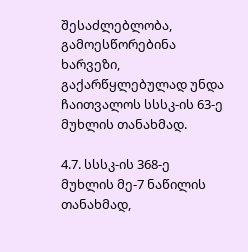შესაძლებლობა, გამოესწორებინა ხარვეზი, გაქარწყლებულად უნდა ჩაითვალოს სსსკ-ის 63-ე მუხლის თანახმად.

4.7. სსსკ-ის 368-ე მუხლის მე-7 ნაწილის თანახმად,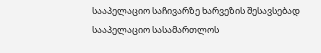სააპელაციო საჩივარზე ხარვეზის შესავსებად სააპელაციო სასამართლოს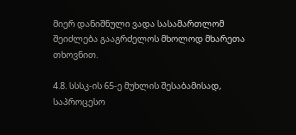მიერ დანიშნული ვადა სასამართლომ შეიძლება გააგრძელოს მხოლოდ მხარეთა თხოვნით.

4.8. სსსკ-ის 65-ე მუხლის შესაბამისად, საპროცესო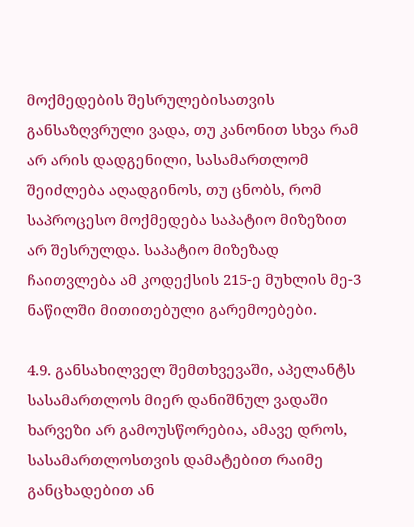მოქმედების შესრულებისათვის განსაზღვრული ვადა, თუ კანონით სხვა რამ არ არის დადგენილი, სასამართლომ შეიძლება აღადგინოს, თუ ცნობს, რომ საპროცესო მოქმედება საპატიო მიზეზით არ შესრულდა. საპატიო მიზეზად ჩაითვლება ამ კოდექსის 215-ე მუხლის მე-3 ნაწილში მითითებული გარემოებები.

4.9. განსახილველ შემთხვევაში, აპელანტს სასამართლოს მიერ დანიშნულ ვადაში ხარვეზი არ გამოუსწორებია, ამავე დროს, სასამართლოსთვის დამატებით რაიმე განცხადებით ან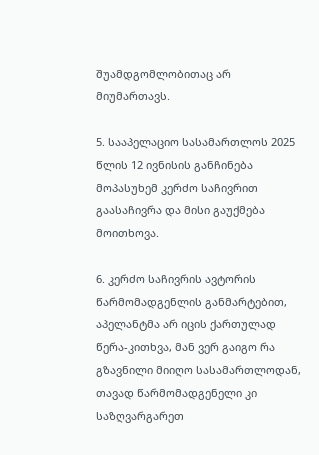შუამდგომლობითაც არ მიუმართავს.

5. სააპელაციო სასამართლოს 2025 წლის 12 ივნისის განჩინება მოპასუხემ კერძო საჩივრით გაასაჩივრა და მისი გაუქმება მოითხოვა.

6. კერძო საჩივრის ავტორის წარმომადგენლის განმარტებით, აპელანტმა არ იცის ქართულად წერა-კითხვა, მან ვერ გაიგო რა გზავნილი მიიღო სასამართლოდან, თავად წარმომადგენელი კი საზღვარგარეთ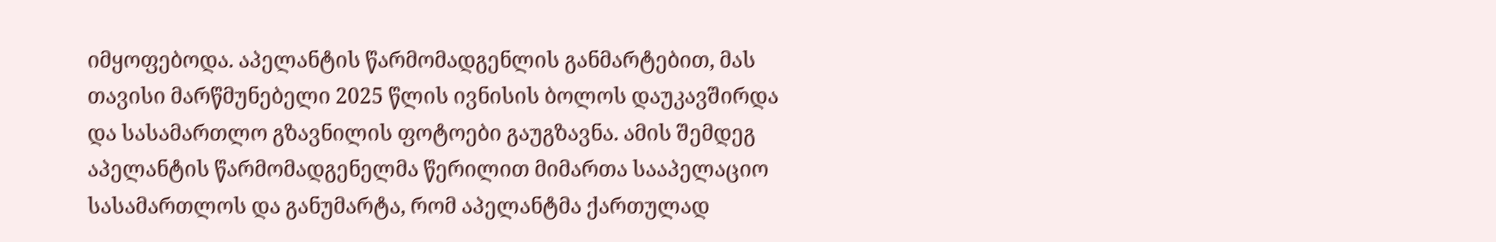იმყოფებოდა. აპელანტის წარმომადგენლის განმარტებით, მას თავისი მარწმუნებელი 2025 წლის ივნისის ბოლოს დაუკავშირდა და სასამართლო გზავნილის ფოტოები გაუგზავნა. ამის შემდეგ აპელანტის წარმომადგენელმა წერილით მიმართა სააპელაციო სასამართლოს და განუმარტა, რომ აპელანტმა ქართულად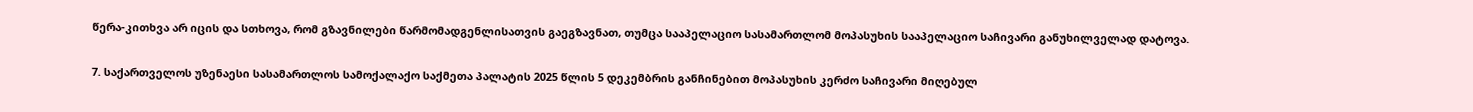წერა-კითხვა არ იცის და სთხოვა, რომ გზავნილები წარმომადგენლისათვის გაეგზავნათ, თუმცა სააპელაციო სასამართლომ მოპასუხის სააპელაციო საჩივარი განუხილველად დატოვა.

7. საქართველოს უზენაესი სასამართლოს სამოქალაქო საქმეთა პალატის 2025 წლის 5 დეკემბრის განჩინებით მოპასუხის კერძო საჩივარი მიღებულ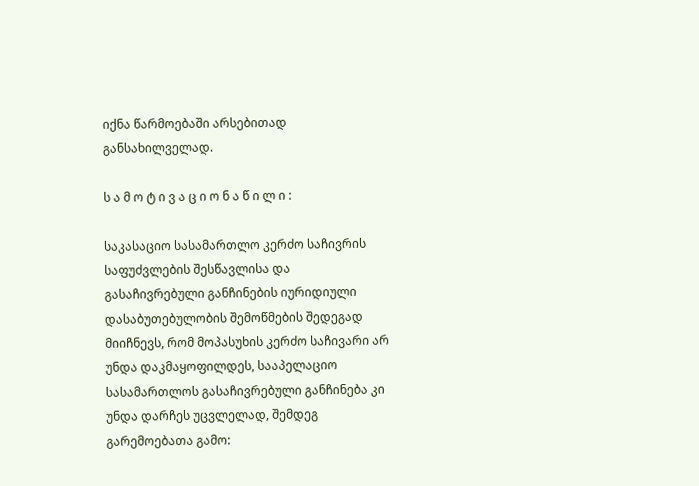იქნა წარმოებაში არსებითად განსახილველად.

ს ა მ ო ტ ი ვ ა ც ი ო ნ ა წ ი ლ ი :

საკასაციო სასამართლო კერძო საჩივრის საფუძვლების შესწავლისა და გასაჩივრებული განჩინების იურიდიული დასაბუთებულობის შემოწმების შედეგად მიიჩნევს, რომ მოპასუხის კერძო საჩივარი არ უნდა დაკმაყოფილდეს, სააპელაციო სასამართლოს გასაჩივრებული განჩინება კი უნდა დარჩეს უცვლელად, შემდეგ გარემოებათა გამო: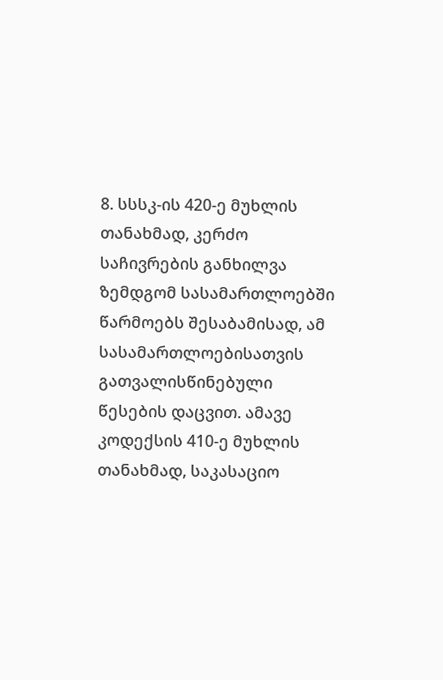8. სსსკ-ის 420-ე მუხლის თანახმად, კერძო საჩივრების განხილვა ზემდგომ სასამართლოებში წარმოებს შესაბამისად, ამ სასამართლოებისათვის გათვალისწინებული წესების დაცვით. ამავე კოდექსის 410-ე მუხლის თანახმად, საკასაციო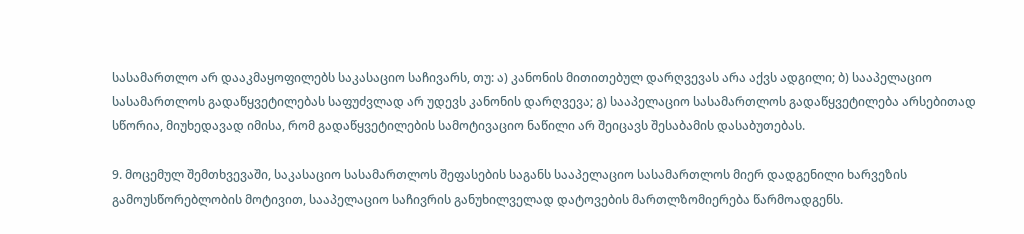სასამართლო არ დააკმაყოფილებს საკასაციო საჩივარს, თუ: ა) კანონის მითითებულ დარღვევას არა აქვს ადგილი; ბ) სააპელაციო სასამართლოს გადაწყვეტილებას საფუძვლად არ უდევს კანონის დარღვევა; გ) სააპელაციო სასამართლოს გადაწყვეტილება არსებითად სწორია, მიუხედავად იმისა, რომ გადაწყვეტილების სამოტივაციო ნაწილი არ შეიცავს შესაბამის დასაბუთებას.

9. მოცემულ შემთხვევაში, საკასაციო სასამართლოს შეფასების საგანს სააპელაციო სასამართლოს მიერ დადგენილი ხარვეზის გამოუსწორებლობის მოტივით, სააპელაციო საჩივრის განუხილველად დატოვების მართლზომიერება წარმოადგენს.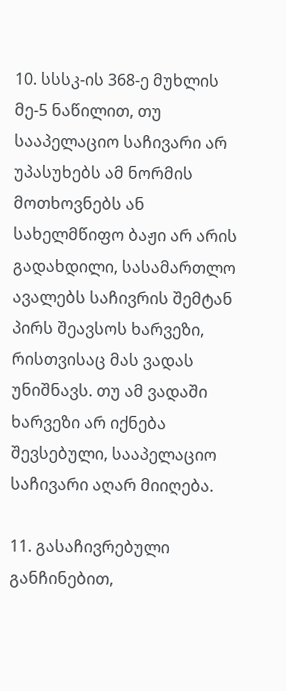10. სსსკ-ის 368-ე მუხლის მე-5 ნაწილით, თუ სააპელაციო საჩივარი არ უპასუხებს ამ ნორმის მოთხოვნებს ან სახელმწიფო ბაჟი არ არის გადახდილი, სასამართლო ავალებს საჩივრის შემტან პირს შეავსოს ხარვეზი, რისთვისაც მას ვადას უნიშნავს. თუ ამ ვადაში ხარვეზი არ იქნება შევსებული, სააპელაციო საჩივარი აღარ მიიღება.

11. გასაჩივრებული განჩინებით,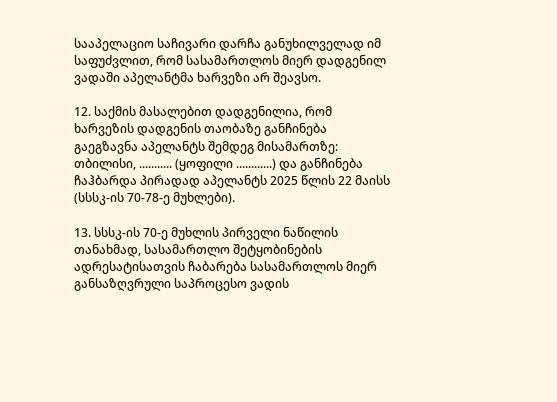სააპელაციო საჩივარი დარჩა განუხილველად იმ საფუძვლით, რომ სასამართლოს მიერ დადგენილ ვადაში აპელანტმა ხარვეზი არ შეავსო.

12. საქმის მასალებით დადგენილია, რომ ხარვეზის დადგენის თაობაზე განჩინება გაეგზავნა აპელანტს შემდეგ მისამართზე: თბილისი, ........... (ყოფილი ............) და განჩინება ჩაჰბარდა პირადად აპელანტს 2025 წლის 22 მაისს (სსსკ-ის 70-78-ე მუხლები).

13. სსსკ-ის 70-ე მუხლის პირველი ნაწილის თანახმად, სასამართლო შეტყობინების ადრესატისათვის ჩაბარება სასამართლოს მიერ განსაზღვრული საპროცესო ვადის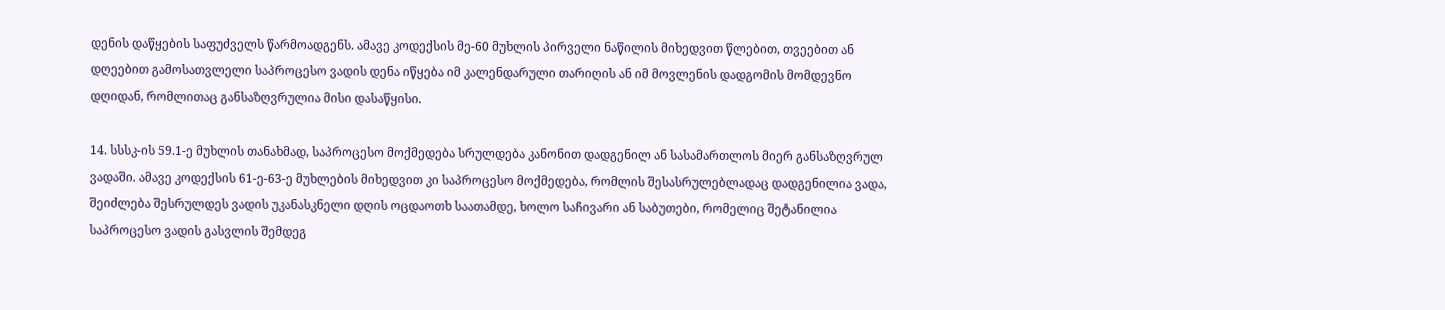დენის დაწყების საფუძველს წარმოადგენს. ამავე კოდექსის მე-60 მუხლის პირველი ნაწილის მიხედვით წლებით, თვეებით ან დღეებით გამოსათვლელი საპროცესო ვადის დენა იწყება იმ კალენდარული თარიღის ან იმ მოვლენის დადგომის მომდევნო დღიდან, რომლითაც განსაზღვრულია მისი დასაწყისი.

14. სსსკ-ის 59.1-ე მუხლის თანახმად, საპროცესო მოქმედება სრულდება კანონით დადგენილ ან სასამართლოს მიერ განსაზღვრულ ვადაში. ამავე კოდექსის 61-ე-63-ე მუხლების მიხედვით კი საპროცესო მოქმედება, რომლის შესასრულებლადაც დადგენილია ვადა, შეიძლება შესრულდეს ვადის უკანასკნელი დღის ოცდაოთხ საათამდე, ხოლო საჩივარი ან საბუთები, რომელიც შეტანილია საპროცესო ვადის გასვლის შემდეგ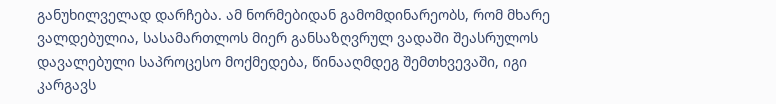განუხილველად დარჩება. ამ ნორმებიდან გამომდინარეობს, რომ მხარე ვალდებულია, სასამართლოს მიერ განსაზღვრულ ვადაში შეასრულოს დავალებული საპროცესო მოქმედება, წინააღმდეგ შემთხვევაში, იგი კარგავს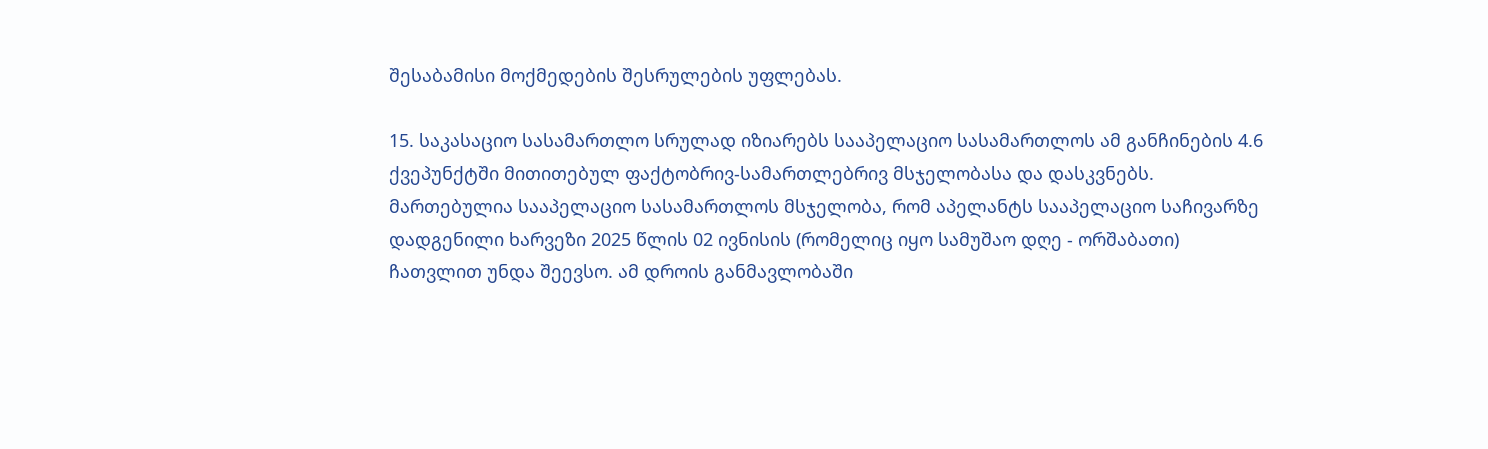შესაბამისი მოქმედების შესრულების უფლებას.

15. საკასაციო სასამართლო სრულად იზიარებს სააპელაციო სასამართლოს ამ განჩინების 4.6 ქვეპუნქტში მითითებულ ფაქტობრივ-სამართლებრივ მსჯელობასა და დასკვნებს. მართებულია სააპელაციო სასამართლოს მსჯელობა, რომ აპელანტს სააპელაციო საჩივარზე დადგენილი ხარვეზი 2025 წლის 02 ივნისის (რომელიც იყო სამუშაო დღე - ორშაბათი) ჩათვლით უნდა შეევსო. ამ დროის განმავლობაში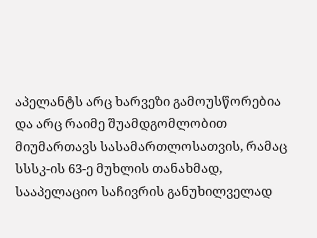აპელანტს არც ხარვეზი გამოუსწორებია და არც რაიმე შუამდგომლობით მიუმართავს სასამართლოსათვის, რამაც სსსკ-ის 63-ე მუხლის თანახმად, სააპელაციო საჩივრის განუხილველად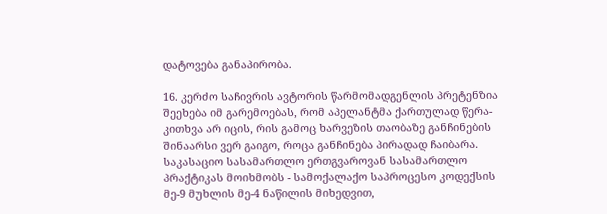დატოვება განაპირობა.

16. კერძო საჩივრის ავტორის წარმომადგენლის პრეტენზია შეეხება იმ გარემოებას, რომ აპელანტმა ქართულად წერა-კითხვა არ იცის, რის გამოც ხარვეზის თაობაზე განჩინების შინაარსი ვერ გაიგო, როცა განჩინება პირადად ჩაიბარა. საკასაციო სასამართლო ერთგვაროვან სასამართლო პრაქტიკას მოიხმობს - სამოქალაქო საპროცესო კოდექსის მე-9 მუხლის მე-4 ნაწილის მიხედვით,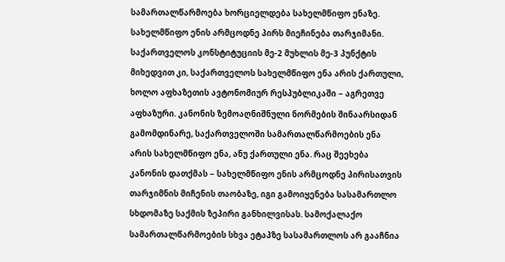სამართალწარმოება ხორციელდება სახელმწიფო ენაზე. სახელმწიფო ენის არმცოდნე პირს მიეჩინება თარჯიმანი. საქართველოს კონსტიტუციის მე-2 მუხლის მე-3 პუნქტის მიხედვით კი, საქართველოს სახელმწიფო ენა არის ქართული, ხოლო აფხაზეთის ავტონომიურ რესპუბლიკაში − აგრეთვე აფხაზური. კანონის ზემოაღნიშნული ნორმების შინაარსიდან გამომდინარე, საქართველოში სამართალწარმოების ენა არის სახელმწიფო ენა, ანუ ქართული ენა. რაც შეეხება კანონის დათქმას − სახელმწიფო ენის არმცოდნე პირისათვის თარჯიმნის მიჩენის თაობაზე, იგი გამოიყენება სასამართლო სხდომაზე საქმის ზეპირი განხილვისას. სამოქალაქო სამართალწარმოების სხვა ეტაპზე სასამართლოს არ გააჩნია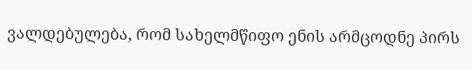ვალდებულება, რომ სახელმწიფო ენის არმცოდნე პირს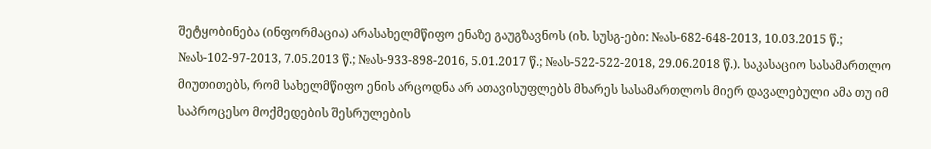შეტყობინება (ინფორმაცია) არასახელმწიფო ენაზე გაუგზავნოს (იხ. სუსგ-ები: №ას-682-648-2013, 10.03.2015 წ.; №ას-102-97-2013, 7.05.2013 წ.; №ას-933-898-2016, 5.01.2017 წ.; №ას-522-522-2018, 29.06.2018 წ.). საკასაციო სასამართლო მიუთითებს, რომ სახელმწიფო ენის არცოდნა არ ათავისუფლებს მხარეს სასამართლოს მიერ დავალებული ამა თუ იმ საპროცესო მოქმედების შესრულების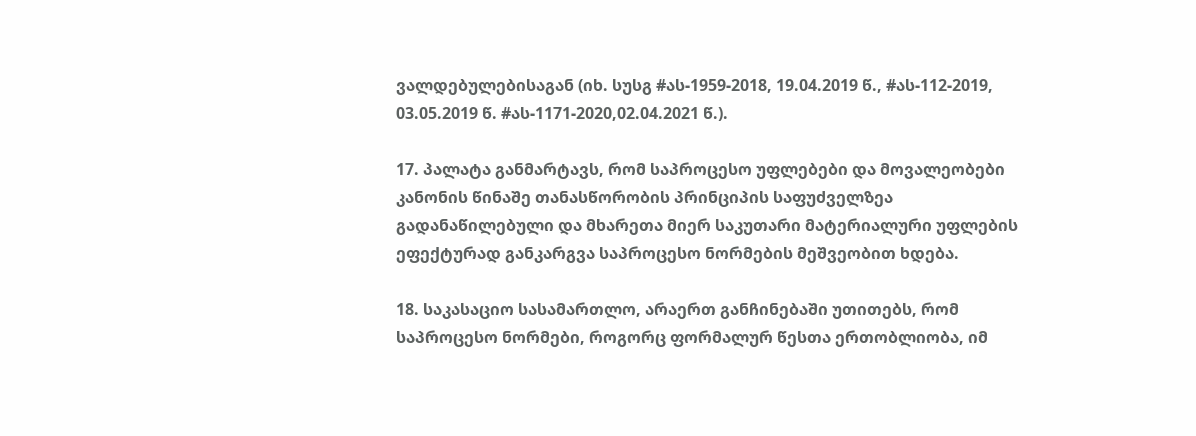ვალდებულებისაგან (იხ. სუსგ #ას-1959-2018, 19.04.2019 წ., #ას-112-2019, 03.05.2019 წ. #ას-1171-2020,02.04.2021 წ.).

17. პალატა განმარტავს, რომ საპროცესო უფლებები და მოვალეობები კანონის წინაშე თანასწორობის პრინციპის საფუძველზეა გადანაწილებული და მხარეთა მიერ საკუთარი მატერიალური უფლების ეფექტურად განკარგვა საპროცესო ნორმების მეშვეობით ხდება.

18. საკასაციო სასამართლო, არაერთ განჩინებაში უთითებს, რომ საპროცესო ნორმები, როგორც ფორმალურ წესთა ერთობლიობა, იმ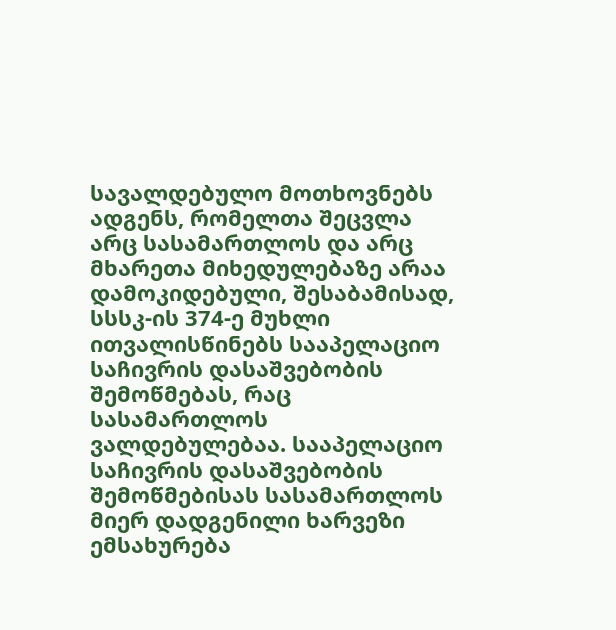სავალდებულო მოთხოვნებს ადგენს, რომელთა შეცვლა არც სასამართლოს და არც მხარეთა მიხედულებაზე არაა დამოკიდებული, შესაბამისად, სსსკ-ის 374-ე მუხლი ითვალისწინებს სააპელაციო საჩივრის დასაშვებობის შემოწმებას, რაც სასამართლოს ვალდებულებაა. სააპელაციო საჩივრის დასაშვებობის შემოწმებისას სასამართლოს მიერ დადგენილი ხარვეზი ემსახურება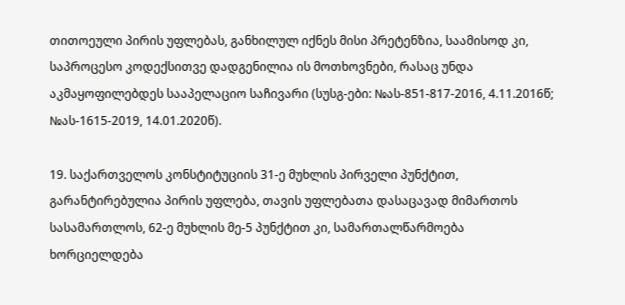თითოეული პირის უფლებას, განხილულ იქნეს მისი პრეტენზია, საამისოდ კი, საპროცესო კოდექსითვე დადგენილია ის მოთხოვნები, რასაც უნდა აკმაყოფილებდეს სააპელაციო საჩივარი (სუსგ-ები: №ას-851-817-2016, 4.11.2016წ; №ას-1615-2019, 14.01.2020წ).

19. საქართველოს კონსტიტუციის 31-ე მუხლის პირველი პუნქტით, გარანტირებულია პირის უფლება, თავის უფლებათა დასაცავად მიმართოს სასამართლოს, 62-ე მუხლის მე-5 პუნქტით კი, სამართალწარმოება ხორციელდება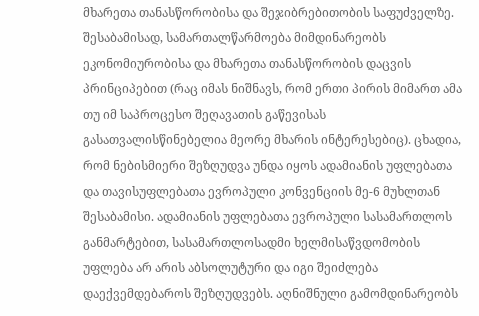მხარეთა თანასწორობისა და შეჯიბრებითობის საფუძველზე. შესაბამისად, სამართალწარმოება მიმდინარეობს ეკონომიურობისა და მხარეთა თანასწორობის დაცვის პრინციპებით (რაც იმას ნიშნავს, რომ ერთი პირის მიმართ ამა თუ იმ საპროცესო შეღავათის გაწევისას გასათვალისწინებელია მეორე მხარის ინტერესებიც). ცხადია, რომ ნებისმიერი შეზღუდვა უნდა იყოს ადამიანის უფლებათა და თავისუფლებათა ევროპული კონვენციის მე-6 მუხლთან შესაბამისი. ადამიანის უფლებათა ევროპული სასამართლოს განმარტებით, სასამართლოსადმი ხელმისაწვდომობის უფლება არ არის აბსოლუტური და იგი შეიძლება დაექვემდებაროს შეზღუდვებს. აღნიშნული გამომდინარეობს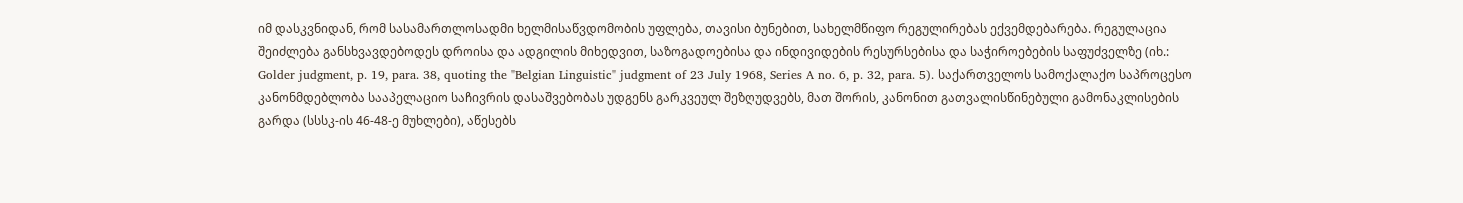იმ დასკვნიდან, რომ სასამართლოსადმი ხელმისაწვდომობის უფლება, თავისი ბუნებით, სახელმწიფო რეგულირებას ექვემდებარება. რეგულაცია შეიძლება განსხვავდებოდეს დროისა და ადგილის მიხედვით, საზოგადოებისა და ინდივიდების რესურსებისა და საჭიროებების საფუძველზე (იხ.: Golder judgment, p. 19, para. 38, quoting the "Belgian Linguistic" judgment of 23 July 1968, Series A no. 6, p. 32, para. 5). საქართველოს სამოქალაქო საპროცესო კანონმდებლობა სააპელაციო საჩივრის დასაშვებობას უდგენს გარკვეულ შეზღუდვებს, მათ შორის, კანონით გათვალისწინებული გამონაკლისების გარდა (სსსკ-ის 46-48-ე მუხლები), აწესებს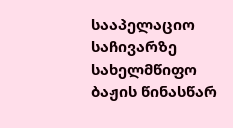სააპელაციო საჩივარზე სახელმწიფო ბაჟის წინასწარ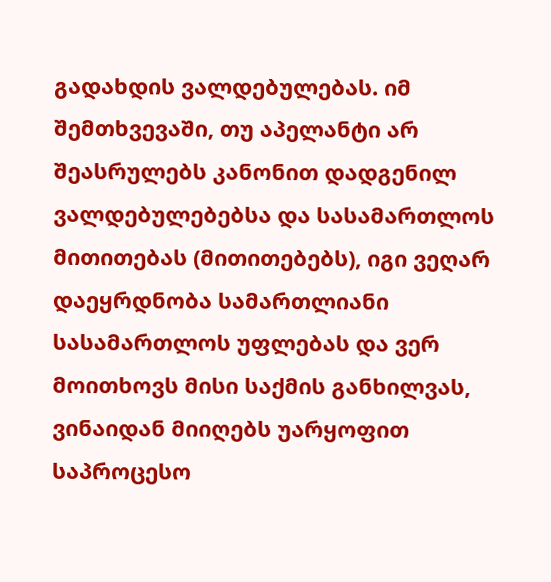გადახდის ვალდებულებას. იმ შემთხვევაში, თუ აპელანტი არ შეასრულებს კანონით დადგენილ ვალდებულებებსა და სასამართლოს მითითებას (მითითებებს), იგი ვეღარ დაეყრდნობა სამართლიანი სასამართლოს უფლებას და ვერ მოითხოვს მისი საქმის განხილვას, ვინაიდან მიიღებს უარყოფით საპროცესო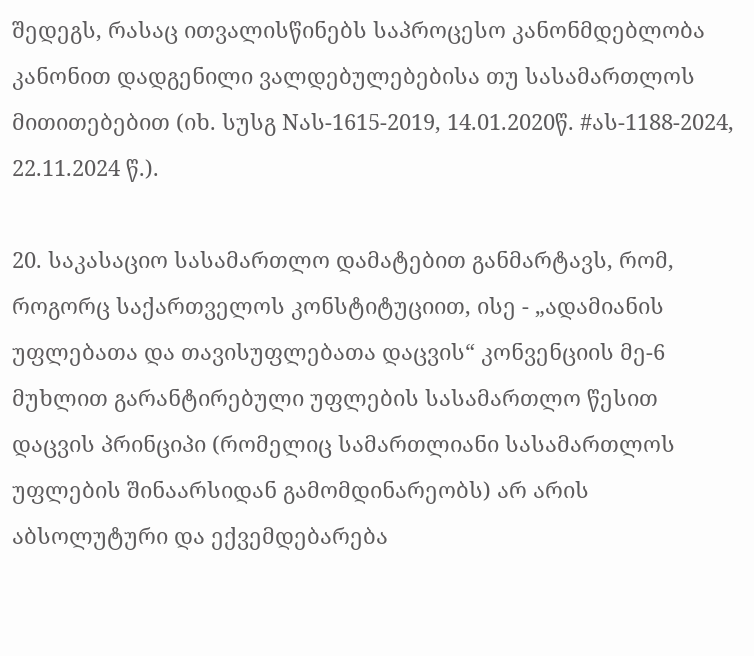შედეგს, რასაც ითვალისწინებს საპროცესო კანონმდებლობა კანონით დადგენილი ვალდებულებებისა თუ სასამართლოს მითითებებით (იხ. სუსგ Nას-1615-2019, 14.01.2020წ. #ას-1188-2024, 22.11.2024 წ.).

20. საკასაციო სასამართლო დამატებით განმარტავს, რომ, როგორც საქართველოს კონსტიტუციით, ისე - „ადამიანის უფლებათა და თავისუფლებათა დაცვის“ კონვენციის მე-6 მუხლით გარანტირებული უფლების სასამართლო წესით დაცვის პრინციპი (რომელიც სამართლიანი სასამართლოს უფლების შინაარსიდან გამომდინარეობს) არ არის აბსოლუტური და ექვემდებარება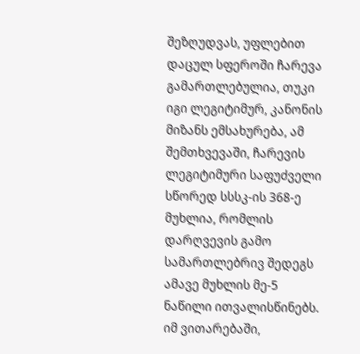შეზღუდვას, უფლებით დაცულ სფეროში ჩარევა გამართლებულია, თუკი იგი ლეგიტიმურ, კანონის მიზანს ემსახურება, ამ შემთხვევაში, ჩარევის ლეგიტიმური საფუძველი სწორედ სსსკ-ის 368-ე მუხლია, რომლის დარღვევის გამო სამართლებრივ შედეგს ამავე მუხლის მე-5 ნაწილი ითვალისწინებს. იმ ვითარებაში,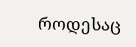როდესაც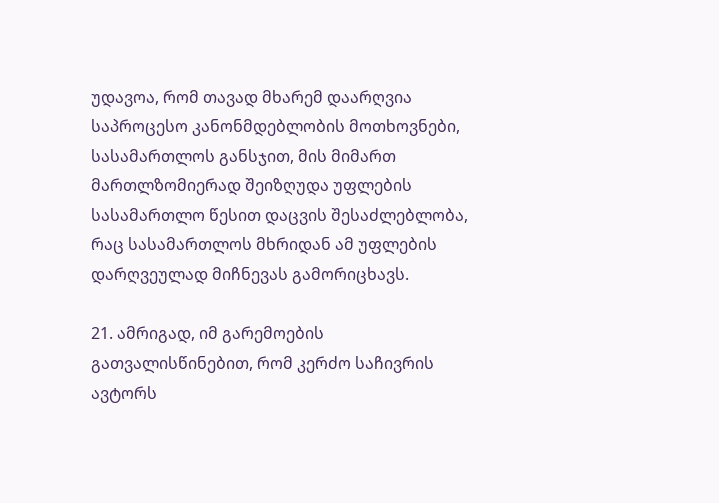უდავოა, რომ თავად მხარემ დაარღვია საპროცესო კანონმდებლობის მოთხოვნები, სასამართლოს განსჯით, მის მიმართ მართლზომიერად შეიზღუდა უფლების სასამართლო წესით დაცვის შესაძლებლობა, რაც სასამართლოს მხრიდან ამ უფლების დარღვეულად მიჩნევას გამორიცხავს.

21. ამრიგად, იმ გარემოების გათვალისწინებით, რომ კერძო საჩივრის ავტორს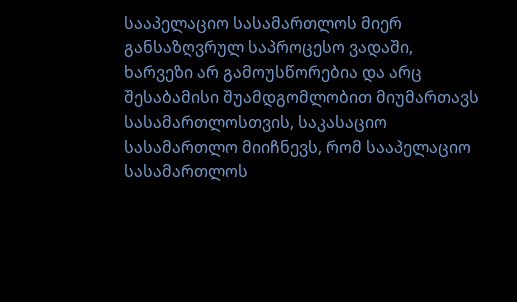სააპელაციო სასამართლოს მიერ განსაზღვრულ საპროცესო ვადაში, ხარვეზი არ გამოუსწორებია და არც შესაბამისი შუამდგომლობით მიუმართავს სასამართლოსთვის, საკასაციო სასამართლო მიიჩნევს, რომ სააპელაციო სასამართლოს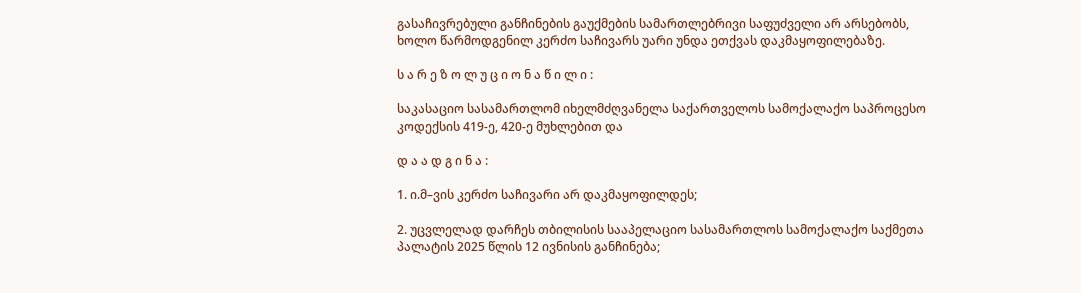გასაჩივრებული განჩინების გაუქმების სამართლებრივი საფუძველი არ არსებობს, ხოლო წარმოდგენილ კერძო საჩივარს უარი უნდა ეთქვას დაკმაყოფილებაზე.

ს ა რ ე ზ ო ლ უ ც ი ო ნ ა წ ი ლ ი :

საკასაციო სასამართლომ იხელმძღვანელა საქართველოს სამოქალაქო საპროცესო კოდექსის 419-ე, 420-ე მუხლებით და

დ ა ა დ გ ი ნ ა :

1. ი.მ–ვის კერძო საჩივარი არ დაკმაყოფილდეს;

2. უცვლელად დარჩეს თბილისის სააპელაციო სასამართლოს სამოქალაქო საქმეთა პალატის 2025 წლის 12 ივნისის განჩინება;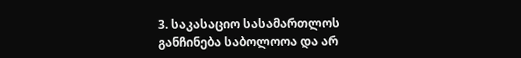3. საკასაციო სასამართლოს განჩინება საბოლოოა და არ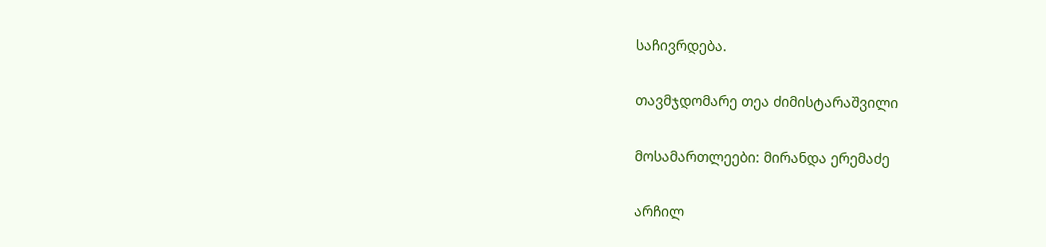საჩივრდება.

თავმჯდომარე თეა ძიმისტარაშვილი

მოსამართლეები: მირანდა ერემაძე

არჩილ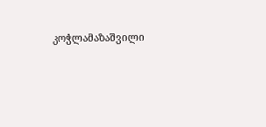კოჭლამაზაშვილი